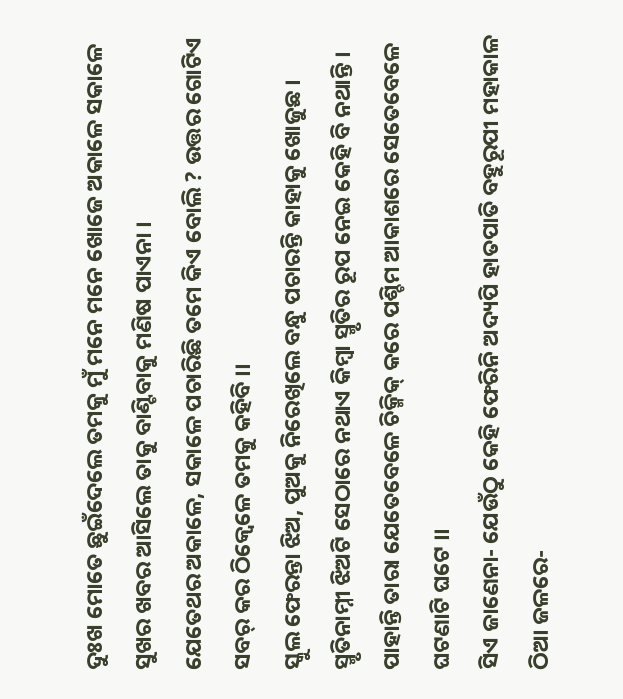ଦୁଃଖ ମୋତେ ଛୁଇଁଦେଲେ ତମକୁ ମୁଁ ମନେ ମନେ ଖୋଜେ ଅକାଳେ ସକାଳେ ସୁଖର ଖବର ଆସିଲେ ତାକୁ ବାଣ୍ଟିବାକୁ ମଣିଷ ପାଏନା ।
ଯେତେଥର ଅକାଳେ, ସକାଳେ ପଚାରିଛି ତମେ କିଏ ବୋଲି ? ଉତ୍ତର ଗୋଟିଏ ସବର୍ କର ଠିକ୍ବେଳେ ତମକୁ କହିବି ।।
ସ୍କୁଲ ଫେରନ୍ତା ଝିଅ, ପୁଅକୁ ନିରେଖିଲେ ବନ୍ଧୁ ପଚାରନ୍ତି କାହାକୁ ଖୋଜୁଛ । ସ୍ମୃତିନାମ୍ନୀ ଝିଅଟି ସେଠାରେ ନଥାଏ କିମ୍ୱା ସ୍ମୃତିର ରୂପ ନେଇ କେହି ବି ନଥାନ୍ତି ।
ପାହାନ୍ତି ତାରା ଯେତେବେଳେ ଚିକ୍ମିକ୍ କରେ ପଶ୍ଚିମ ଆକାଶରେ ସେତେବେଳେ ଘଟଣାଟି ଘଟେ ।।
ସିଏ ଜାଣେନା- ଯେଉଁଠୁ କେହି ଫେରିନି ଅଦ୍ୟପି ହାତପାତି ବହୁରୂପୀ ମହାକାଳ ଠିଆ ଜଳରେ-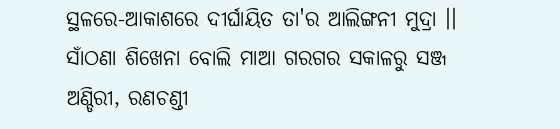ସ୍ଥଳରେ-ଆକାଶରେ ଦୀର୍ଘାୟିତ ତା'ର ଆଲିଙ୍ଗନୀ ମୁଦ୍ରା ।।
ସାଁଠଣା ଶିଖେନା ବୋଲି ମାଆ ଗରଗର ସକାଳରୁ ସଞ୍ଜ ଅଣ୍ଡିରୀ, ରଣଚଣ୍ଡୀ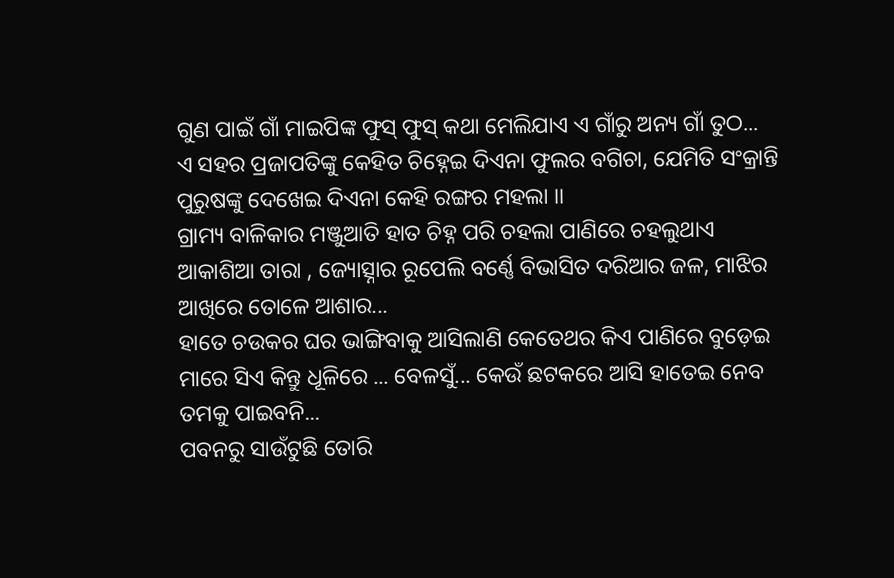ଗୁଣ ପାଇଁ ଗାଁ ମାଇପିଙ୍କ ଫୁସ୍ ଫୁସ୍ କଥା ମେଲିଯାଏ ଏ ଗାଁରୁ ଅନ୍ୟ ଗାଁ ତୁଠ...
ଏ ସହର ପ୍ରଜାପତିଙ୍କୁ କେହିତ ଚିହ୍ନେଇ ଦିଏନା ଫୁଲର ବଗିଚା, ଯେମିତି ସଂକ୍ରାନ୍ତି ପୁରୁଷଙ୍କୁ ଦେଖେଇ ଦିଏନା କେହି ରଙ୍ଗର ମହଲା ।।
ଗ୍ରାମ୍ୟ ବାଳିକାର ମଞ୍ଜୁଆତି ହାତ ଚିହ୍ନ ପରି ଚହଲା ପାଣିରେ ଚହଲୁଥାଏ ଆକାଶିଆ ତାରା , ଜ୍ୟୋତ୍ସ୍ନାର ରୂପେଲି ବର୍ଣ୍ଣେ ବିଭାସିତ ଦରିଆର ଜଳ, ମାଝିର ଆଖିରେ ତୋଳେ ଆଶାର...
ହାତେ ଚଉକର ଘର ଭାଙ୍ଗିବାକୁ ଆସିଲାଣି କେତେଥର କିଏ ପାଣିରେ ବୁଡ଼େଇ ମାରେ ସିଏ କିନ୍ତୁ ଧୂଳିରେ ... ବେଳସୁଁ... କେଉଁ ଛଟକରେ ଆସି ହାତେଇ ନେବ ତମକୁ ପାଇବନି...
ପବନରୁ ସାଉଁଟୁଛି ତୋରି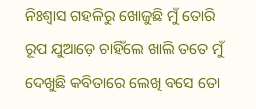ନିଃଶ୍ୱାସ ଗହଳିରୁ ଖୋଜୁଛି ମୁଁ ତୋରି ରୂପ ଯୁଆଡ଼େ ଚାହିଁଲେ ଖାଲି ତତେ ମୁଁ ଦେଖୁଛି କବିତାରେ ଲେଖି ବସେ ତୋ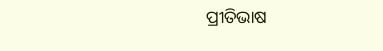ପ୍ରୀତିଭାଷ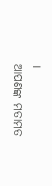।
ଆପଣଙ୍କ ମତାମତ